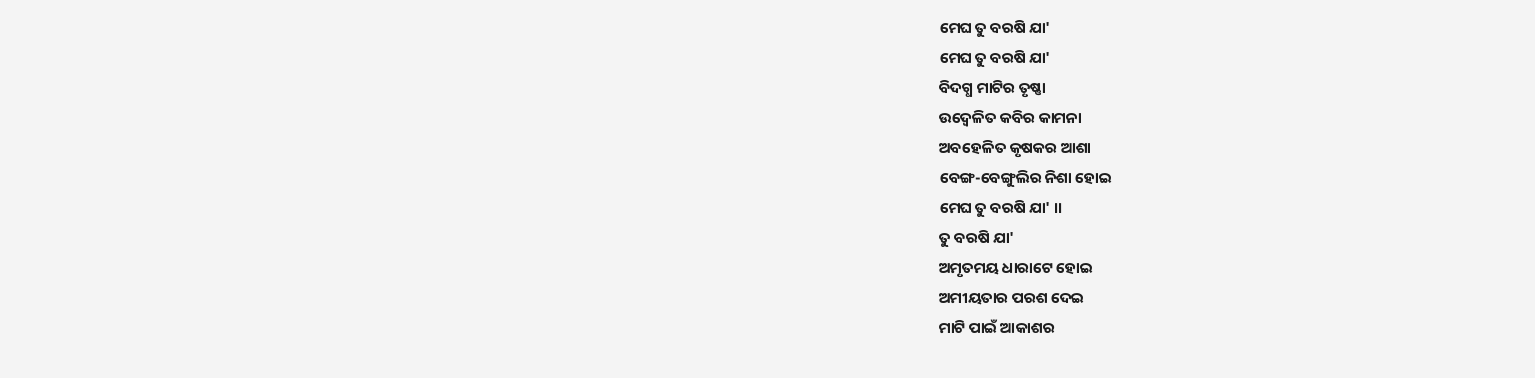ମେଘ ତୁ ବରଷି ଯା'
ମେଘ ତୁ ବରଷି ଯା'
ବିଦଗ୍ଧ ମାଟିର ତୃଷ୍ଣା
ଉଦ୍ବେଳିତ କବିର କାମନା
ଅବହେଳିତ କୃଷକର ଆଶା
ବେଙ୍ଗ-ବେଙ୍ଗୁଲିର ନିଶା ହୋଇ
ମେଘ ତୁ ବରଷି ଯା' ।।
ତୁ ବରଷି ଯା'
ଅମୃତମୟ ଧାରାଟେ ହୋଇ
ଅମୀୟତାର ପରଶ ଦେଇ
ମାଟି ପାଇଁ ଆକାଶର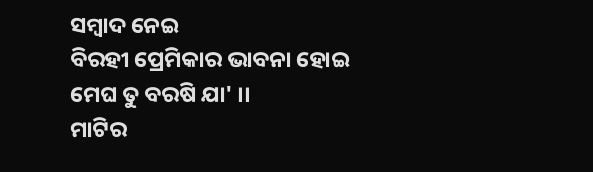ସମ୍ବାଦ ନେଇ
ବିରହୀ ପ୍ରେମିକାର ଭାବନା ହୋଇ
ମେଘ ତୁ ବରଷି ଯା' ।।
ମାଟିର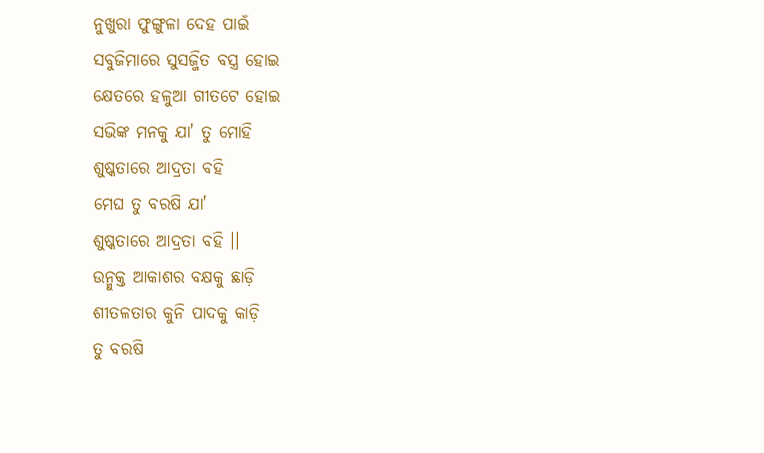ନୁଖୁରା ଫୁଙ୍ଗୁଳା ଦେହ ପାଇଁ
ସବୁଜିମାରେ ସୁସଜ୍ଜିତ ବସ୍ତ୍ର ହୋଇ
କ୍ଷେତରେ ହଳୁଆ ଗୀତଟେ ହୋଇ
ସଭିଙ୍କ ମନକୁ ଯା' ତୁ ମୋହି
ଶୁଷ୍କତାରେ ଆଦ୍ରତା ବହି
ମେଘ ତୁ ବରଷି ଯା'
ଶୁଷ୍କତାରେ ଆଦ୍ରତା ବହି ।।
ଉନ୍ମୁକ୍ତ ଆକାଶର ବକ୍ଷକୁ ଛାଡ଼ି
ଶୀତଳତାର କୁନି ପାଦକୁ କାଡ଼ି
ତୁ ବରଷି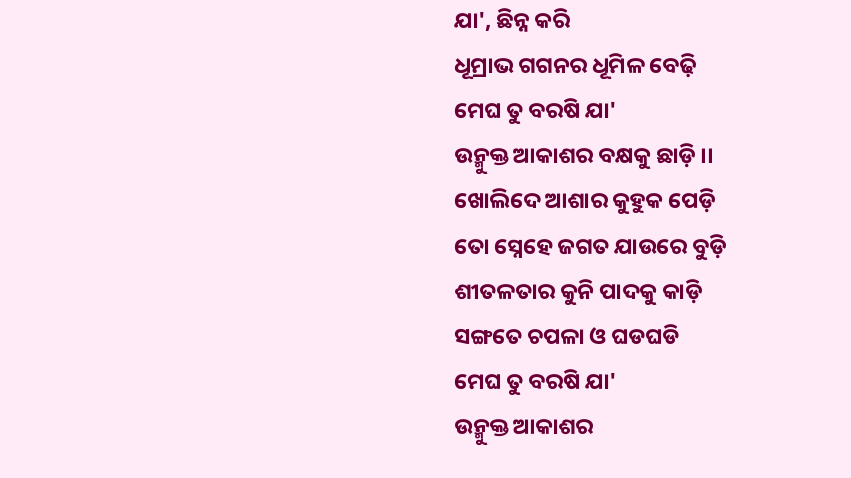ଯା', ଛିନ୍ନ କରି
ଧୂମ୍ରାଭ ଗଗନର ଧୂମିଳ ବେଢ଼ି
ମେଘ ତୁ ବରଷି ଯା'
ଉନ୍ମୁକ୍ତ ଆକାଶର ବକ୍ଷକୁ ଛାଡ଼ି ।।
ଖୋଲିଦେ ଆଶାର କୁହୁକ ପେଡ଼ି
ତୋ ସ୍ନେହେ ଜଗତ ଯାଉରେ ବୁଡ଼ି
ଶୀତଳତାର କୁନି ପାଦକୁ କାଡ଼ି
ସଙ୍ଗତେ ଚପଳା ଓ ଘଡଘଡି
ମେଘ ତୁ ବରଷି ଯା'
ଉନ୍ମୁକ୍ତ ଆକାଶର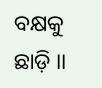ବକ୍ଷକୁ ଛାଡ଼ି ।।